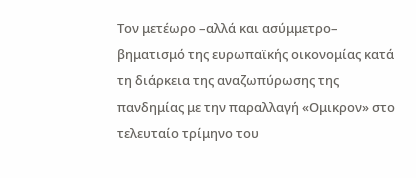Τον μετέωρο –αλλά και ασύμμετρο– βηματισμό της ευρωπαϊκής οικονομίας κατά τη διάρκεια της αναζωπύρωσης της πανδημίας με την παραλλαγή «Ομικρον» στο τελευταίο τρίμηνο του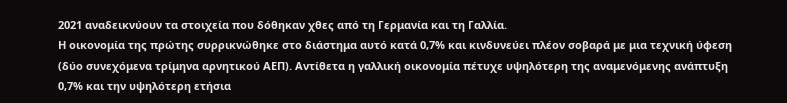2021 αναδεικνύουν τα στοιχεία που δόθηκαν χθες από τη Γερμανία και τη Γαλλία.
Η οικονομία της πρώτης συρρικνώθηκε στο διάστημα αυτό κατά 0,7% και κινδυνεύει πλέον σοβαρά με μια τεχνική ύφεση (δύο συνεχόμενα τρίμηνα αρνητικού ΑΕΠ). Αντίθετα η γαλλική οικονομία πέτυχε υψηλότερη της αναμενόμενης ανάπτυξη 0,7% και την υψηλότερη ετήσια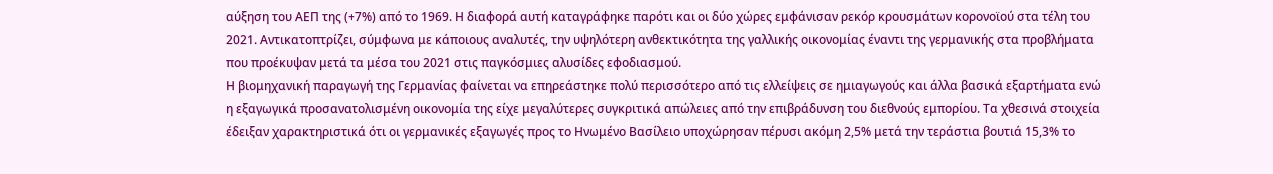αύξηση του ΑΕΠ της (+7%) από το 1969. Η διαφορά αυτή καταγράφηκε παρότι και οι δύο χώρες εμφάνισαν ρεκόρ κρουσμάτων κορονοϊού στα τέλη του 2021. Αντικατοπτρίζει, σύμφωνα με κάποιους αναλυτές, την υψηλότερη ανθεκτικότητα της γαλλικής οικονομίας έναντι της γερμανικής στα προβλήματα που προέκυψαν μετά τα μέσα του 2021 στις παγκόσμιες αλυσίδες εφοδιασμού.
Η βιομηχανική παραγωγή της Γερμανίας φαίνεται να επηρεάστηκε πολύ περισσότερο από τις ελλείψεις σε ημιαγωγούς και άλλα βασικά εξαρτήματα ενώ η εξαγωγικά προσανατολισμένη οικονομία της είχε μεγαλύτερες συγκριτικά απώλειες από την επιβράδυνση του διεθνούς εμπορίου. Τα χθεσινά στοιχεία έδειξαν χαρακτηριστικά ότι οι γερμανικές εξαγωγές προς το Ηνωμένο Βασίλειο υποχώρησαν πέρυσι ακόμη 2,5% μετά την τεράστια βουτιά 15,3% το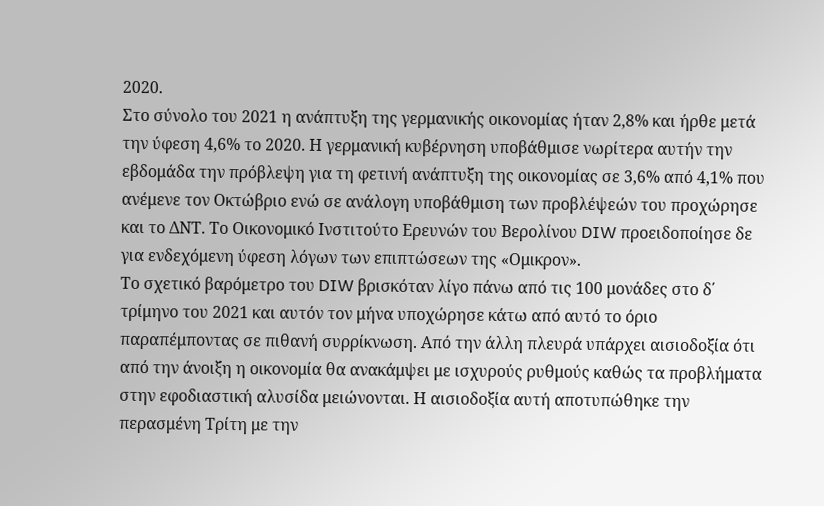2020.
Στο σύνολο του 2021 η ανάπτυξη της γερμανικής οικονομίας ήταν 2,8% και ήρθε μετά την ύφεση 4,6% το 2020. Η γερμανική κυβέρνηση υποβάθμισε νωρίτερα αυτήν την εβδομάδα την πρόβλεψη για τη φετινή ανάπτυξη της οικονομίας σε 3,6% από 4,1% που ανέμενε τον Οκτώβριο ενώ σε ανάλογη υποβάθμιση των προβλέψεών του προχώρησε και το ΔΝΤ. Το Οικονομικό Ινστιτούτο Ερευνών του Βερολίνου DIW προειδοποίησε δε για ενδεχόμενη ύφεση λόγων των επιπτώσεων της «Ομικρον».
Το σχετικό βαρόμετρο του DIW βρισκόταν λίγο πάνω από τις 100 μονάδες στο δ΄ τρίμηνο του 2021 και αυτόν τον μήνα υποχώρησε κάτω από αυτό το όριο παραπέμποντας σε πιθανή συρρίκνωση. Από την άλλη πλευρά υπάρχει αισιοδοξία ότι από την άνοιξη η οικονομία θα ανακάμψει με ισχυρούς ρυθμούς καθώς τα προβλήματα στην εφοδιαστική αλυσίδα μειώνονται. Η αισιοδοξία αυτή αποτυπώθηκε την περασμένη Τρίτη με την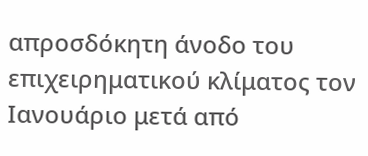απροσδόκητη άνοδο του επιχειρηματικού κλίματος τον Ιανουάριο μετά από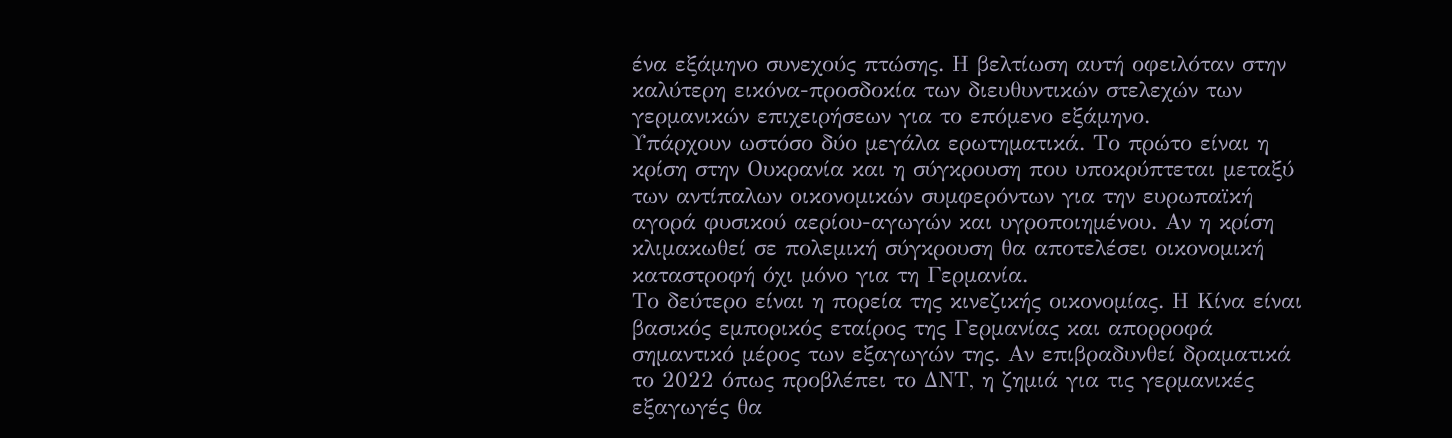ένα εξάμηνο συνεχούς πτώσης. Η βελτίωση αυτή οφειλόταν στην καλύτερη εικόνα-προσδοκία των διευθυντικών στελεχών των γερμανικών επιχειρήσεων για το επόμενο εξάμηνο.
Υπάρχουν ωστόσο δύο μεγάλα ερωτηματικά. Το πρώτο είναι η κρίση στην Ουκρανία και η σύγκρουση που υποκρύπτεται μεταξύ των αντίπαλων οικονομικών συμφερόντων για την ευρωπαϊκή αγορά φυσικού αερίου-αγωγών και υγροποιημένου. Αν η κρίση κλιμακωθεί σε πολεμική σύγκρουση θα αποτελέσει οικονομική καταστροφή όχι μόνο για τη Γερμανία.
Το δεύτερο είναι η πορεία της κινεζικής οικονομίας. Η Κίνα είναι βασικός εμπορικός εταίρος της Γερμανίας και απορροφά σημαντικό μέρος των εξαγωγών της. Αν επιβραδυνθεί δραματικά το 2022 όπως προβλέπει το ΔΝΤ, η ζημιά για τις γερμανικές εξαγωγές θα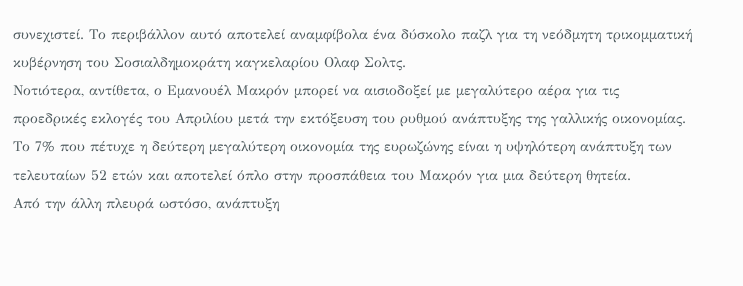συνεχιστεί. Το περιβάλλον αυτό αποτελεί αναμφίβολα ένα δύσκολο παζλ για τη νεόδμητη τρικομματική κυβέρνηση του Σοσιαλδημοκράτη καγκελαρίου Ολαφ Σολτς.
Νοτιότερα, αντίθετα, ο Εμανουέλ Μακρόν μπορεί να αισιοδοξεί με μεγαλύτερο αέρα για τις προεδρικές εκλογές του Απριλίου μετά την εκτόξευση του ρυθμού ανάπτυξης της γαλλικής οικονομίας. Το 7% που πέτυχε η δεύτερη μεγαλύτερη οικονομία της ευρωζώνης είναι η υψηλότερη ανάπτυξη των τελευταίων 52 ετών και αποτελεί όπλο στην προσπάθεια του Μακρόν για μια δεύτερη θητεία.
Από την άλλη πλευρά ωστόσο, ανάπτυξη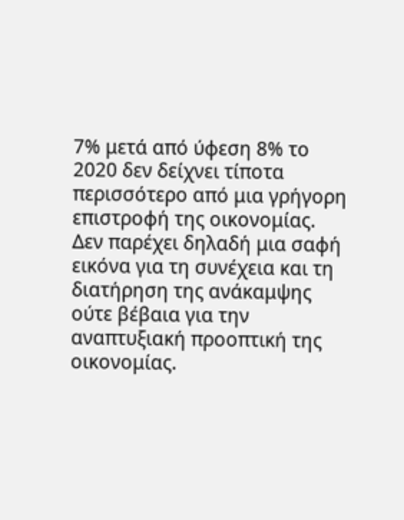7% μετά από ύφεση 8% το 2020 δεν δείχνει τίποτα περισσότερο από μια γρήγορη επιστροφή της οικονομίας. Δεν παρέχει δηλαδή μια σαφή εικόνα για τη συνέχεια και τη διατήρηση της ανάκαμψης ούτε βέβαια για την αναπτυξιακή προοπτική της οικονομίας.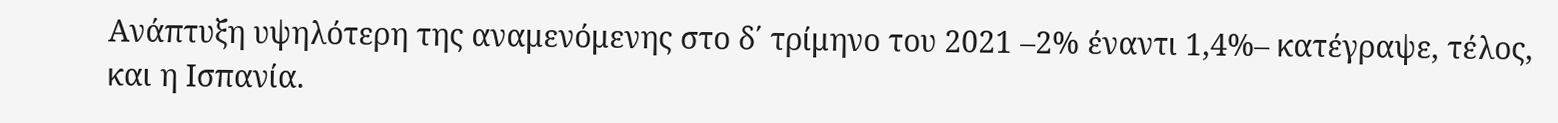Ανάπτυξη υψηλότερη της αναμενόμενης στο δ΄ τρίμηνο του 2021 –2% έναντι 1,4%– κατέγραψε, τέλος, και η Ισπανία.